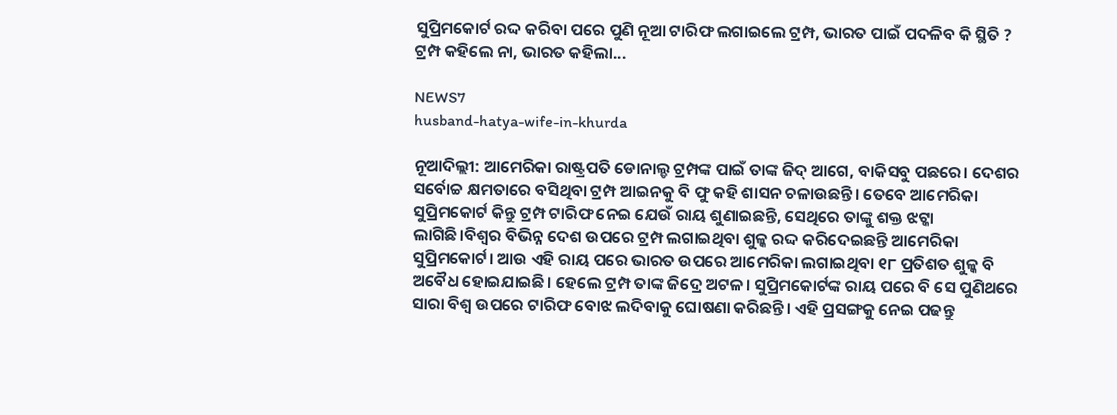ସୁପ୍ରିମକୋର୍ଟ ରଦ୍ଦ କରିବା ପରେ ପୁଣି ନୂଆ ଟାରିଫ ଲଗାଇଲେ ଟ୍ରମ୍ପ, ଭାରତ ପାଇଁ ପଦଳିବ କି ସ୍ଥିତି ? ଟ୍ରମ୍ପ କହିଲେ ନା, ଭାରତ କହିଲା...

NEWS7
husband-hatya-wife-in-khurda

ନୂଆଦିଲ୍ଲୀ: ଆମେରିକା ରାଷ୍ଟ୍ରପତି ଡୋନାଲ୍ଡ ଟ୍ରମ୍ପଙ୍କ ପାଇଁ ତାଙ୍କ ଜିଦ୍ ଆଗେ, ବାକିସବୁ ପଛରେ। ଦେଶର ସର୍ବୋଚ୍ଚ କ୍ଷମତାରେ ବସିଥିବା ଟ୍ରମ୍ପ ଆଇନକୁ ବି ଫୁ କହି ଶାସନ ଚଳାଉଛନ୍ତି। ତେବେ ଆମେରିକା ସୁପ୍ରିମକୋର୍ଟ କିନ୍ତୁ ଟ୍ରମ୍ପ ଟାରିଫ ନେଇ ଯେଉଁ ରାୟ ଶୁଣାଇଛନ୍ତି, ସେଥିରେ ତାଙ୍କୁ ଶକ୍ତ ଝଟ୍କା ଲାଗିଛି।ବିଶ୍ୱର ବିଭିନ୍ନ ଦେଶ ଉପରେ ଟ୍ରମ୍ପ ଲଗାଇଥିବା ଶୁଳ୍କ ରଦ୍ଦ କରିଦେଇଛନ୍ତି ଆମେରିକା ସୁପ୍ରିମକୋର୍ଟ। ଆଉ ଏହି ରାୟ ପରେ ଭାରତ ଉପରେ ଆମେରିକା ଲଗାଇଥିବା ୧୮ ପ୍ରତିଶତ ଶୁଳ୍କ ବି ଅବୈଧ ହୋଇଯାଇଛି। ହେଲେ ଟ୍ରମ୍ପ ତାଙ୍କ ଜିଦ୍ରେ ଅଟଳ। ସୁପ୍ରିମକୋର୍ଟଙ୍କ ରାୟ ପରେ ବି ସେ ପୁଣିଥରେ ସାରା ବିଶ୍ୱ ଉପରେ ଟାରିଫ ବୋଝ ଲଦିବାକୁ ଘୋଷଣା କରିଛନ୍ତି। ଏହି ପ୍ରସଙ୍ଗକୁ ନେଇ ପଢନ୍ତୁ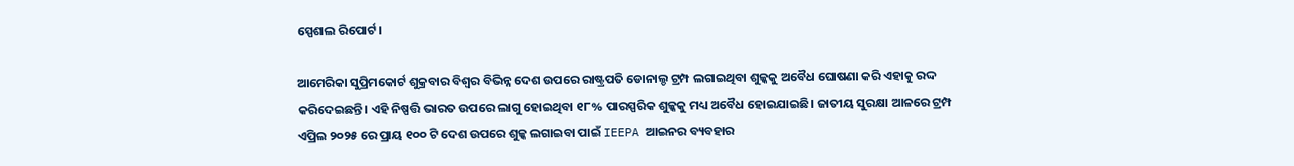ସ୍ପେଶାଲ ରିପୋର୍ଟ।

ଆମେରିକା ସୁପ୍ରିମକୋର୍ଟ ଶୁକ୍ରବାର ବିଶ୍ୱର ବିଭିନ୍ନ ଦେଶ ଉପରେ ରାଷ୍ଟ୍ରପତି ଡୋନାଲ୍ଡ ଟ୍ରମ୍ପ ଲଗାଇଥିବା ଶୁଳ୍କକୁ ଅବୈଧ ଘୋଷଣା କରି ଏହାକୁ ରଦ୍ଦ କରିଦେଇଛନ୍ତି। ଏହି ନିଷ୍ପତ୍ତି ଭାରତ ଉପରେ ଲାଗୁ ହୋଇଥିବା ୧୮% ପାରସ୍ପରିକ ଶୁଳ୍କକୁ ମଧ୍ୟ ଅବୈଧ ହୋଇଯାଇଛି। ଜାତୀୟ ସୁରକ୍ଷା ଆଳରେ ଟ୍ରମ୍ପ ଏପ୍ରିଲ ୨୦୨୫ ରେ ପ୍ରାୟ ୧୦୦ ଟି ଦେଶ ଉପରେ ଶୁଳ୍କ ଲଗାଇବା ପାଇଁ IEEPA ଆଇନର ବ୍ୟବହାର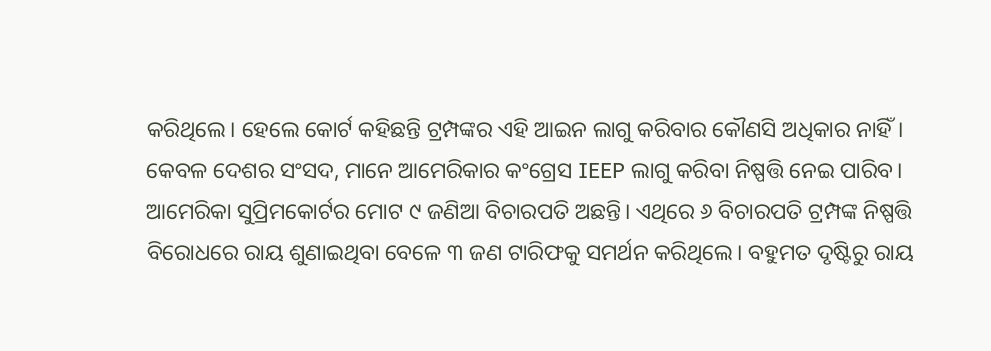କରିଥିଲେ। ହେଲେ କୋର୍ଟ କହିଛନ୍ତି ଟ୍ରମ୍ପଙ୍କର ଏହି ଆଇନ ଲାଗୁ କରିବାର କୌଣସି ଅଧିକାର ନାହିଁ। କେବଳ ଦେଶର ସଂସଦ, ମାନେ ଆମେରିକାର କଂଗ୍ରେସ IEEP ଲାଗୁ କରିବା ନିଷ୍ପତ୍ତି ନେଇ ପାରିବ। ଆମେରିକା ସୁପ୍ରିମକୋର୍ଟର ମୋଟ ୯ ଜଣିଆ ବିଚାରପତି ଅଛନ୍ତି। ଏଥିରେ ୬ ବିଚାରପତି ଟ୍ରମ୍ପଙ୍କ ନିଷ୍ପତ୍ତି ବିରୋଧରେ ରାୟ ଶୁଣାଇଥିବା ବେଳେ ୩ ଜଣ ଟାରିଫକୁ ସମର୍ଥନ କରିଥିଲେ। ବହୁମତ ଦୃଷ୍ଟିରୁ ରାୟ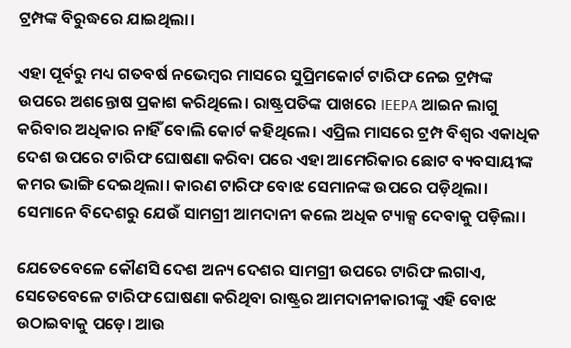ଟ୍ରମ୍ପଙ୍କ ବିରୁଦ୍ଧରେ ଯାଇଥିଲା।

ଏହା ପୂର୍ବରୁ ମଧ୍ୟ ଗତବର୍ଷ ନଭେମ୍ବର ମାସରେ ସୁପ୍ରିମକୋର୍ଟ ଟାରିଫ ନେଇ ଟ୍ରମ୍ପଙ୍କ ଉପରେ ଅଶନ୍ତୋଷ ପ୍ରକାଶ କରିଥିଲେ। ରାଷ୍ଟ୍ରପତିଙ୍କ ପାଖରେ IEEPA ଆଇନ ଲାଗୁ କରିବାର ଅଧିକାର ନାହିଁ ବୋଲି କୋର୍ଟ କହିଥିଲେ। ଏପ୍ରିଲ ମାସରେ ଟ୍ରମ୍ପ ବିଶ୍ୱର ଏକାଧିକ ଦେଶ ଉପରେ ଟାରିଫ ଘୋଷଣା କରିବା ପରେ ଏହା ଆମେରିକାର ଛୋଟ ବ୍ୟବସାୟୀଙ୍କ କମର ଭାଙ୍ଗି ଦେଇଥିଲା। କାରଣ ଟାରିଫ ବୋଝ ସେମାନଙ୍କ ଉପରେ ପଡ଼ିଥିଲା। ସେମାନେ ବିଦେଶରୁ ଯେଉଁ ସାମଗ୍ରୀ ଆମଦାନୀ କଲେ ଅଧିକ ଟ୍ୟାକ୍ସ ଦେବାକୁ ପଡ଼ିଲା।

ଯେତେବେଳେ କୌଣସି ଦେଶ ଅନ୍ୟ ଦେଶର ସାମଗ୍ରୀ ଉପରେ ଟାରିଫ ଲଗାଏ, ସେତେବେଳେ ଟାରିଫ ଘୋଷଣା କରିଥିବା ରାଷ୍ଟ୍ରର ଆମଦାନୀକାରୀଙ୍କୁ ଏହି ବୋଝ ଉଠାଇବାକୁ ପଡ଼େ। ଆଉ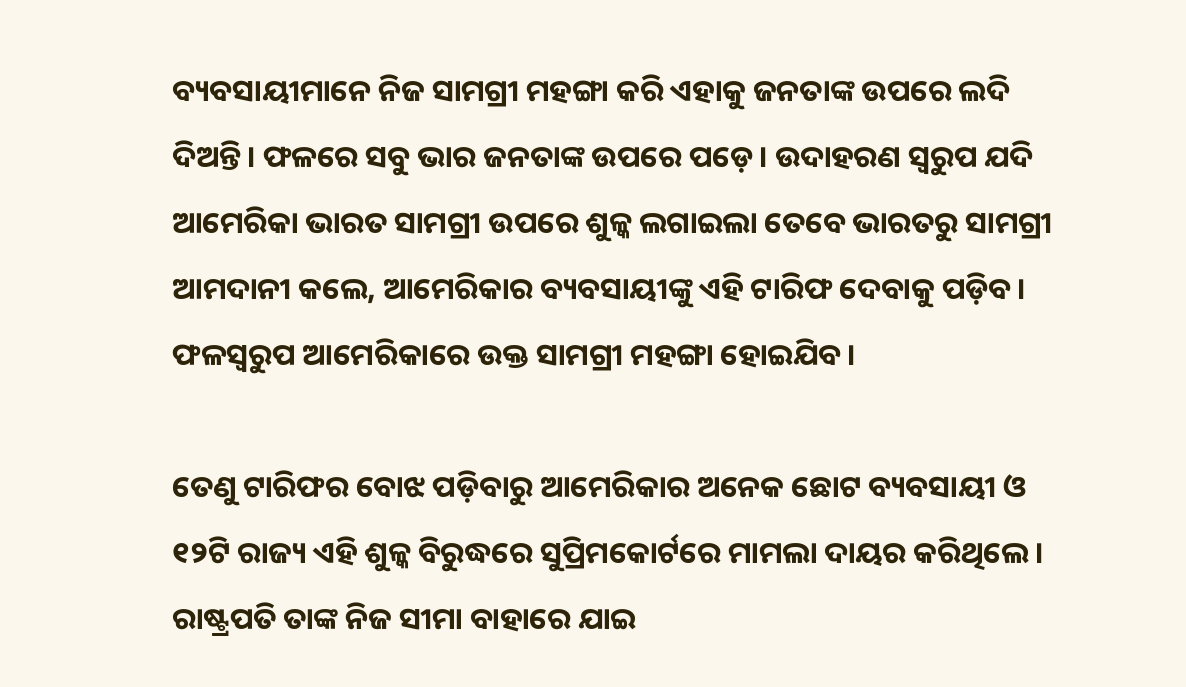ବ୍ୟବସାୟୀମାନେ ନିଜ ସାମଗ୍ରୀ ମହଙ୍ଗା କରି ଏହାକୁ ଜନତାଙ୍କ ଉପରେ ଲଦି ଦିଅନ୍ତି। ଫଳରେ ସବୁ ଭାର ଜନତାଙ୍କ ଉପରେ ପଡ଼େ। ଉଦାହରଣ ସ୍ୱରୁପ ଯଦି ଆମେରିକା ଭାରତ ସାମଗ୍ରୀ ଉପରେ ଶୁଳ୍କ ଲଗାଇଲା ତେବେ ଭାରତରୁ ସାମଗ୍ରୀ ଆମଦାନୀ କଲେ, ଆମେରିକାର ବ୍ୟବସାୟୀଙ୍କୁ ଏହି ଟାରିଫ ଦେବାକୁ ପଡ଼ିବ। ଫଳସ୍ୱରୁପ ଆମେରିକାରେ ଉକ୍ତ ସାମଗ୍ରୀ ମହଙ୍ଗା ହୋଇଯିବ।

ତେଣୁ ଟାରିଫର ବୋଝ ପଡ଼ିବାରୁ ଆମେରିକାର ଅନେକ ଛୋଟ ବ୍ୟବସାୟୀ ଓ ୧୨ଟି ରାଜ୍ୟ ଏହି ଶୁଳ୍କ ବିରୁଦ୍ଧରେ ସୁପ୍ରିମକୋର୍ଟରେ ମାମଲା ଦାୟର କରିଥିଲେ। ରାଷ୍ଟ୍ରପତି ତାଙ୍କ ନିଜ ସୀମା ବାହାରେ ଯାଇ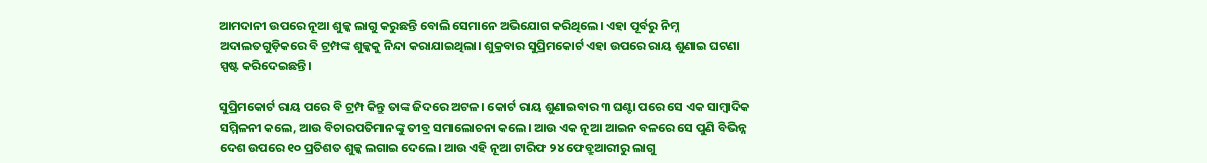ଆମଦାନୀ ଉପରେ ନୂଆ ଶୁଳ୍କ ଲାଗୁ କରୁଛନ୍ତି ବୋଲି ସେମାନେ ଅଭିଯୋଗ କରିଥିଲେ। ଏହା ପୂର୍ବରୁ ନିମ୍ନ ଅଦାଲତଗୁଡ଼ିକରେ ବି ଟ୍ରମ୍ପଙ୍କ ଶୁଳ୍କକୁ ନିନ୍ଦା କରାଯାଇଥିଲା। ଶୁକ୍ରବାର ସୁପ୍ରିମକୋର୍ଟ ଏହା ଉପରେ ରାୟ ଶୁଣାଇ ଘଟଣା ସ୍ପଷ୍ଟ କରିଦେଇଛନ୍ତି।

ସୁପ୍ରିମକୋର୍ଟ ରାୟ ପରେ ବି ଟ୍ରମ୍ପ କିନ୍ତୁ ତାଙ୍କ ଜିଦରେ ଅଟଳ। କୋର୍ଟ ରାୟ ଶୁଣାଇବାର ୩ ଘଣ୍ଟା ପରେ ସେ ଏକ ସାମ୍ବାଦିକ ସମ୍ମିଳନୀ କଲେ, ଆଉ ବିଚାରପତିମାନଙ୍କୁ ତୀବ୍ର ସମାଲୋଚନା କଲେ। ଆଉ ଏକ ନୂଆ ଆଇନ ବଳରେ ସେ ପୁଣି ବିଭିନ୍ନ ଦେଶ ଉପରେ ୧୦ ପ୍ରତିଶତ ଶୁଳ୍କ ଲଗାଇ ଦେଲେ। ଆଉ ଏହି ନୂଆ ଟାରିଫ ୨୪ ଫେବ୍ରୁଆରୀରୁ ଲାଗୁ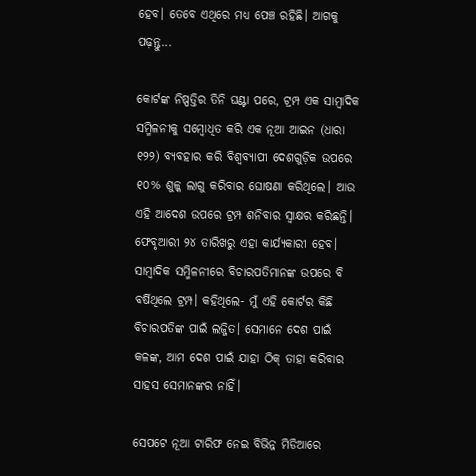ହେବ। ତେବେ ଏଥିରେ ମଧ୍ୟ ପେଞ୍ଚ ରହିଛି। ଆଗକୁ ପଢ଼ନ୍ତୁ...

କୋର୍ଟଙ୍କ ନିଷ୍ପତ୍ତିର ତିନି ଘଣ୍ଟା ପରେ, ଟ୍ରମ୍ପ ଏକ ସାମ୍ବାଦିକ ସମ୍ମିଳନୀକୁ ସମ୍ବୋଧିତ କରି ଏକ ନୂଆ ଆଇନ (ଧାରା ୧୨୨) ବ୍ୟବହାର କରି ବିଶ୍ୱବ୍ୟାପୀ ଦେଶଗୁଡ଼ିକ ଉପରେ ୧୦% ଶୁଳ୍କ ଲାଗୁ କରିବାର ଘୋଷଣା କରିଥିଲେ। ଆଉ ଏହି ଆଦେଶ ଉପରେ ଟ୍ରମ୍ପ ଶନିବାର ସ୍ୱାକ୍ଷର କରିଛନ୍ତି। ଫେବୃଆରୀ ୨୪ ତାରିଖରୁ ଏହା କାର୍ଯ୍ୟକାରୀ ହେବ। ସାମ୍ବାଦିକ ସମ୍ମିଳନୀରେ ବିଚାରପତିମାନଙ୍କ ଉପରେ ବି ବର୍ଷିଥିଲେ ଟ୍ରମ୍ପ। କହିଥିଲେ- ମୁଁ ଏହି କୋର୍ଟର କିଛି ବିଚାରପତିଙ୍କ ପାଇଁ ଲଜ୍ଜିତ। ସେମାନେ ଦେଶ ପାଇଁ କଳଙ୍କ, ଆମ ଦେଶ ପାଇଁ ଯାହା ଠିକ୍ ତାହା କରିବାର ସାହସ ସେମାନଙ୍କର ନାହିଁ।

ସେପଟେ ନୂଆ ଟାରିଫ ନେଇ ବିଭିନ୍ନ ମିଡିଆରେ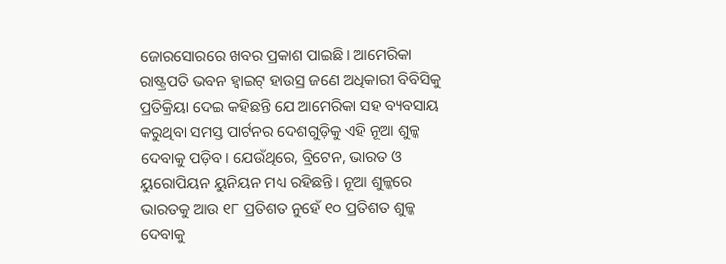ଜୋରସୋରରେ ଖବର ପ୍ରକାଶ ପାଇଛି। ଆମେରିକା ରାଷ୍ଟ୍ରପତି ଭବନ ହ୍ୱାଇଟ୍ ହାଉସ୍ର ଜଣେ ଅଧିକାରୀ ବିବିସିକୁ ପ୍ରତିକ୍ରିୟା ଦେଇ କହିଛନ୍ତି ଯେ ଆମେରିକା ସହ ବ୍ୟବସାୟ କରୁଥିବା ସମସ୍ତ ପାର୍ଟନର ଦେଶଗୁଡ଼ିକୁ ଏହି ନୂଆ ଶୁଳ୍କ ଦେବାକୁ ପଡ଼ିବ। ଯେଉଁଥିରେ, ବ୍ରିଟେନ, ଭାରତ ଓ ୟୁରୋପିୟନ ୟୁନିୟନ ମଧ୍ୟ ରହିଛନ୍ତି। ନୂଆ ଶୁଳ୍କରେ ଭାରତକୁ ଆଉ ୧୮ ପ୍ରତିଶତ ନୁହେଁ ୧୦ ପ୍ରତିଶତ ଶୁଳ୍କ ଦେବାକୁ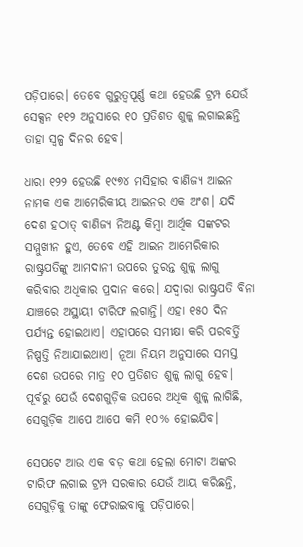ପଡ଼ିପାରେ। ତେବେ ଗୁରୁତ୍ୱପୂର୍ଣ୍ଣ କଥା ହେଉଛି ଟ୍ରମ୍ପ ଯେଉଁ ସେକ୍ସନ ୧୧୨ ଅନୁସାରେ ୧୦ ପ୍ରତିଶତ ଶୁଳ୍କ ଲଗାଇଛନ୍ତି ତାହା ସ୍ୱଳ୍ପ ଦିନର ହେବ।

ଧାରା ୧୨୨ ହେଉଛି ୧୯୭୪ ମସିହାର ବାଣିଜ୍ୟ ଆଇନ ନାମକ ଏକ ଆମେରିକୀୟ ଆଇନର ଏକ ଅଂଶ। ଯଦି ଦେଶ ହଠାତ୍ ବାଣିଜ୍ୟ ନିଅଣ୍ଟ କିମ୍ବା ଆର୍ଥିକ ସଙ୍କଟର ସମ୍ମୁଖୀନ ହୁଏ, ତେବେ ଏହି ଆଇନ ଆମେରିକାର ରାଷ୍ଟ୍ରପତିଙ୍କୁ ଆମଦାନୀ ଉପରେ ତୁରନ୍ତ ଶୁଳ୍କ ଲାଗୁ କରିବାର ଅଧିକାର ପ୍ରଦାନ କରେ। ଯଦ୍ୱାରା ରାଷ୍ଟ୍ରପତି ବିନା ଯାଞ୍ଚରେ ଅସ୍ଥାୟୀ ଟାରିଫ ଲଗାନ୍ତି। ଏହା ୧୫୦ ଦିନ ପର୍ଯ୍ୟନ୍ତ ହୋଇଥାଏ। ଏହାପରେ ସମୀକ୍ଷା କରି ପରବର୍ତ୍ତି ନିଷ୍ପତ୍ତି ନିଆଯାଇଥାଏ। ନୂଆ ନିୟମ ଅନୁସାରେ ସମସ୍ତ ଦେଶ ଉପରେ ମାତ୍ର ୧୦ ପ୍ରତିଶତ ଶୁଳ୍କ ଲାଗୁ ହେବ। ପୂର୍ବରୁ ଯେଉଁ ଦେଶଗୁଡ଼ିକ ଉପରେ ଅଧିକ ଶୁଳ୍କ ଲାଗିଛି, ସେଗୁଡ଼ିକ ଆପେ ଆପେ କମି ୧୦% ହୋଇଯିବ।

ସେପଟେ ଆଉ ଏକ ବଡ଼ କଥା ହେଲା ମୋଟା ଅଙ୍କର ଟାରିଫ ଲଗାଇ ଟ୍ରମ୍ପ ସରକାର ଯେଉଁ ଆୟ କରିଛନ୍ତି, ସେଗୁଡ଼ିକୁ ତାଙ୍କୁ ଫେରାଇବାକୁ ପଡ଼ିପାରେ।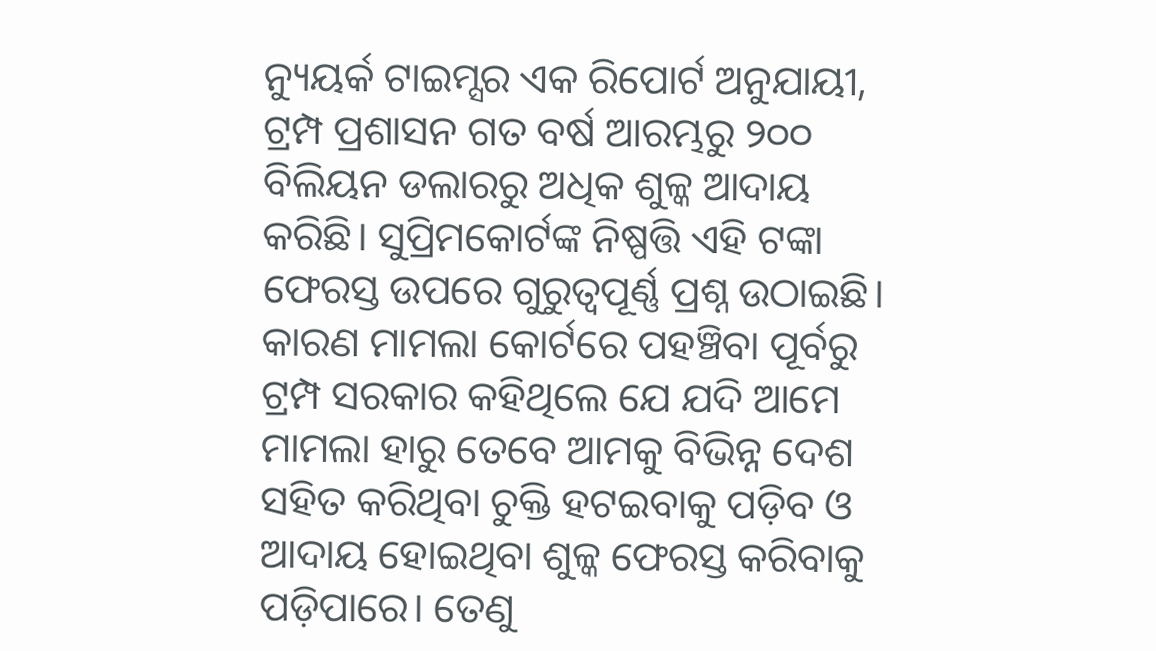ନ୍ୟୁୟର୍କ ଟାଇମ୍ସର ଏକ ରିପୋର୍ଟ ଅନୁଯାୟୀ, ଟ୍ରମ୍ପ ପ୍ରଶାସନ ଗତ ବର୍ଷ ଆରମ୍ଭରୁ ୨୦୦ ବିଲିୟନ ଡଲାରରୁ ଅଧିକ ଶୁଳ୍କ ଆଦାୟ କରିଛି। ସୁପ୍ରିମକୋର୍ଟଙ୍କ ନିଷ୍ପତ୍ତି ଏହି ଟଙ୍କା ଫେରସ୍ତ ଉପରେ ଗୁରୁତ୍ୱପୂର୍ଣ୍ଣ ପ୍ରଶ୍ନ ଉଠାଇଛି। କାରଣ ମାମଲା କୋର୍ଟରେ ପହଞ୍ଚିବା ପୂର୍ବରୁ ଟ୍ରମ୍ପ ସରକାର କହିଥିଲେ ଯେ ଯଦି ଆମେ ମାମଲା ହାରୁ ତେବେ ଆମକୁ ବିଭିନ୍ନ ଦେଶ ସହିତ କରିଥିବା ଚୁକ୍ତି ହଟଇବାକୁ ପଡ଼ିବ ଓ ଆଦାୟ ହୋଇଥିବା ଶୁଳ୍କ ଫେରସ୍ତ କରିବାକୁ ପଡ଼ିପାରେ। ତେଣୁ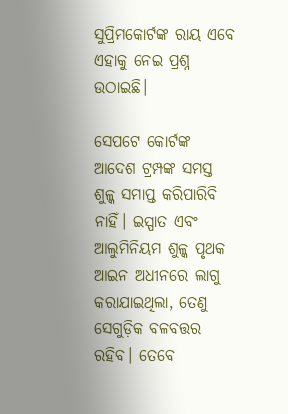ସୁପ୍ରିମକୋର୍ଟଙ୍କ ରାୟ ଏବେ ଏହାକୁ ନେଇ ପ୍ରଶ୍ନ ଉଠାଇଛି।

ସେପଟେ କୋର୍ଟଙ୍କ ଆଦେଶ ଟ୍ରମ୍ପଙ୍କ ସମସ୍ତ ଶୁଳ୍କ ସମାପ୍ତ କରିପାରିବି ନାହିଁ। ଇସ୍ପାତ ଏବଂ ଆଲୁମିନିୟମ ଶୁଳ୍କ ପୃଥକ ଆଇନ ଅଧୀନରେ ଲାଗୁ କରାଯାଇଥିଲା, ତେଣୁ ସେଗୁଡ଼ିକ ବଳବତ୍ତର ରହିବ। ତେବେ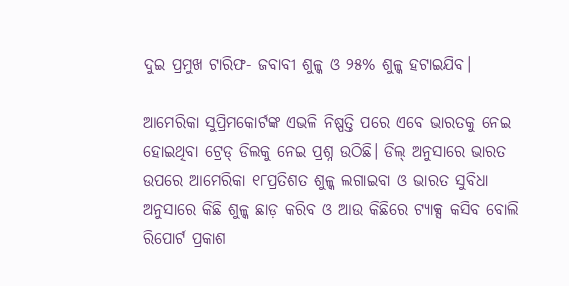ଦୁଇ ପ୍ରମୁଖ ଟାରିଫ- ଜବାବୀ ଶୁଳ୍କ ଓ ୨୫% ଶୁଳ୍କ ହଟାଇଯିବ।

ଆମେରିକା ସୁପ୍ରିମକୋର୍ଟଙ୍କ ଏଭଳି ନିଷ୍ପତ୍ତି ପରେ ଏବେ ଭାରତକୁ ନେଇ ହୋଇଥିବା ଟ୍ରେଡ୍ ଡିଲକୁ ନେଇ ପ୍ରଶ୍ନ ଉଠିଛି। ଡିଲ୍ ଅନୁସାରେ ଭାରତ ଉପରେ ଆମେରିକା ୧୮ପ୍ରତିଶତ ଶୁଳ୍କ ଲଗାଇବା ଓ ଭାରତ ସୁବିଧା ଅନୁସାରେ କିଛି ଶୁଳ୍କ ଛାଡ଼ କରିବ ଓ ଆଉ କିଛିରେ ଟ୍ୟାକ୍ସ କସିବ ବୋଲି ରିପୋର୍ଟ ପ୍ରକାଶ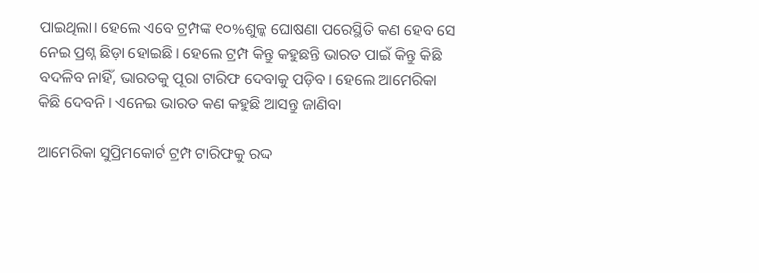ପାଇଥିଲା। ହେଲେ ଏବେ ଟ୍ରମ୍ପଙ୍କ ୧୦%ଶୁଳ୍କ ଘୋଷଣା ପରେସ୍ଥିତି କଣ ହେବ ସେ ନେଇ ପ୍ରଶ୍ନ ଛିଡ଼ା ହୋଇଛି। ହେଲେ ଟ୍ରମ୍ପ କିନ୍ତୁ କହୁଛନ୍ତି ଭାରତ ପାଇଁ କିନ୍ତୁ କିଛି ବଦଳିବ ନାହିଁ, ଭାରତକୁ ପୂରା ଟାରିଫ ଦେବାକୁ ପଡ଼ିବ। ହେଲେ ଆମେରିକା କିଛି ଦେବନି। ଏନେଇ ଭାରତ କଣ କହୁଛି ଆସନ୍ତୁ ଜାଣିବା

ଆମେରିକା ସୁପ୍ରିମକୋର୍ଟ ଟ୍ରମ୍ପ ଟାରିଫକୁ ରଦ୍ଦ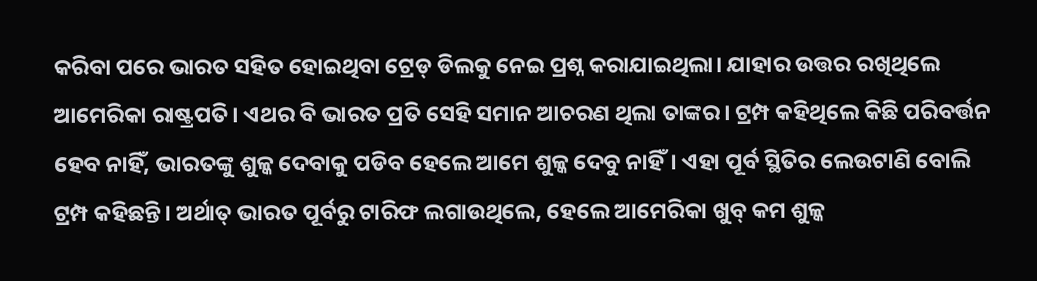କରିବା ପରେ ଭାରତ ସହିତ ହୋଇଥିବା ଟ୍ରେଡ୍ ଡିଲକୁ ନେଇ ପ୍ରଶ୍ନ କରାଯାଇଥିଲା। ଯାହାର ଉତ୍ତର ରଖିଥିଲେ ଆମେରିକା ରାଷ୍ଟ୍ରପତି। ଏଥର ବି ଭାରତ ପ୍ରତି ସେହି ସମାନ ଆଚରଣ ଥିଲା ତାଙ୍କର। ଟ୍ରମ୍ପ କହିଥିଲେ କିଛି ପରିବର୍ତ୍ତନ ହେବ ନାହିଁ, ଭାରତଙ୍କୁ ଶୁଳ୍କ ଦେବାକୁ ପଡିବ ହେଲେ ଆମେ ଶୁଳ୍କ ଦେବୁ ନାହିଁ। ଏହା ପୂର୍ବ ସ୍ଥିତିର ଲେଉଟାଣି ବୋଲି ଟ୍ରମ୍ପ କହିଛନ୍ତି। ଅର୍ଥାତ୍ ଭାରତ ପୂର୍ବରୁ ଟାରିଫ ଲଗାଉଥିଲେ, ହେଲେ ଆମେରିକା ଖୁବ୍ କମ ଶୁଳ୍କ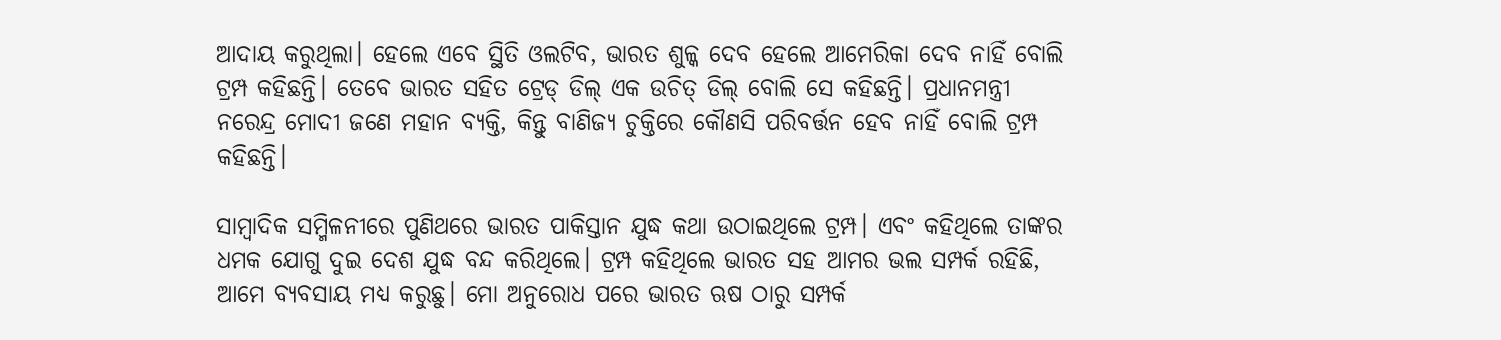ଆଦାୟ କରୁଥିଲା। ହେଲେ ଏବେ ସ୍ଥିତି ଓଲଟିବ, ଭାରତ ଶୁଳ୍କ ଦେବ ହେଲେ ଆମେରିକା ଦେବ ନାହିଁ ବୋଲି ଟ୍ରମ୍ପ କହିଛନ୍ତି। ତେବେ ଭାରତ ସହିତ ଟ୍ରେଡ୍ ଡିଲ୍ ଏକ ଉଚିତ୍ ଡିଲ୍ ବୋଲି ସେ କହିଛନ୍ତି। ପ୍ରଧାନମନ୍ତ୍ରୀ ନରେନ୍ଦ୍ର ମୋଦୀ ଜଣେ ମହାନ ବ୍ୟକ୍ତି, କିନ୍ତୁ ବାଣିଜ୍ୟ ଚୁକ୍ତିରେ କୌଣସି ପରିବର୍ତ୍ତନ ହେବ ନାହିଁ ବୋଲି ଟ୍ରମ୍ପ କହିଛନ୍ତି।

ସାମ୍ବାଦିକ ସମ୍ମିଳନୀରେ ପୁଣିଥରେ ଭାରତ ପାକିସ୍ତାନ ଯୁଦ୍ଧ କଥା ଉଠାଇଥିଲେ ଟ୍ରମ୍ପ। ଏବଂ କହିଥିଲେ ତାଙ୍କର ଧମକ ଯୋଗୁ ଦୁଇ ଦେଶ ଯୁଦ୍ଧ ବନ୍ଦ କରିଥିଲେ। ଟ୍ରମ୍ପ କହିଥିଲେ ଭାରତ ସହ ଆମର ଭଲ ସମ୍ପର୍କ ରହିଛି, ଆମେ ବ୍ୟବସାୟ ମଧ୍ୟ କରୁଛୁ। ମୋ ଅନୁରୋଧ ପରେ ଭାରତ ଋଷ ଠାରୁ ସମ୍ପର୍କ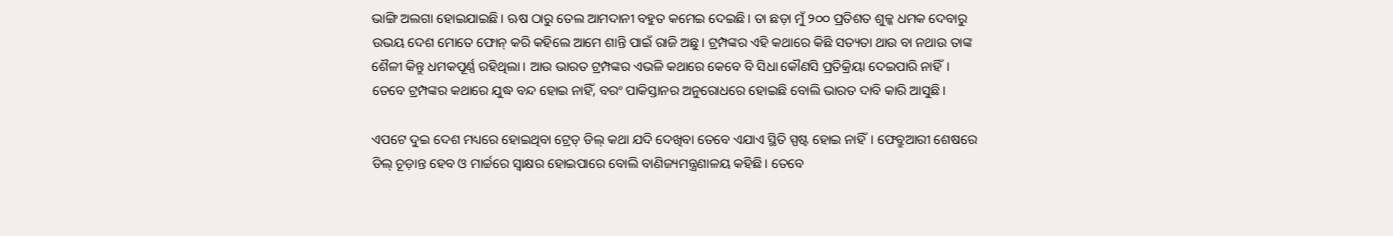ଭାଙ୍ଗି ଅଲଗା ହୋଇଯାଇଛି। ଋଷ ଠାରୁ ତେଲ ଆମଦାନୀ ବହୁତ କମେଇ ଦେଇଛି। ତା ଛଡ଼ା ମୁଁ ୨୦୦ ପ୍ରତିଶତ ଶୁଳ୍କ ଧମକ ଦେବାରୁ ଉଭୟ ଦେଶ ମୋତେ ଫୋନ୍ କରି କହିଲେ ଆମେ ଶାନ୍ତି ପାଇଁ ରାଜି ଅଛୁ। ଟ୍ରମ୍ପଙ୍କର ଏହି କଥାରେ କିଛି ସତ୍ୟତା ଥାଉ ବା ନଥାଉ ତାଙ୍କ ଶୈଳୀ କିନ୍ତୁ ଧମକପୂର୍ଣ୍ଣ ରହିଥିଲା। ଆଉ ଭାରତ ଟ୍ରମ୍ପଙ୍କର ଏଭଳି କଥାରେ କେବେ ବି ସିଧା କୌଣସି ପ୍ରତିକ୍ରିୟା ଦେଇପାରି ନାହିଁ। ତେବେ ଟ୍ରମ୍ପଙ୍କର କଥାରେ ଯୁଦ୍ଧ ବନ୍ଦ ହୋଇ ନାହିଁ, ବରଂ ପାକିସ୍ତାନର ଅନୁରୋଧରେ ହୋଇଛି ବୋଲି ଭାରତ ଦାବି କାରି ଆସୁଛି।

ଏପଟେ ଦୁଇ ଦେଶ ମଧ୍ୟରେ ହୋଇଥିବା ଟ୍ରେଡ୍ ଡିଲ୍ କଥା ଯଦି ଦେଖିବା ତେବେ ଏଯାଏ ସ୍ଥିତି ସ୍ପଷ୍ଟ ହୋଇ ନାହିଁ। ଫେବ୍ରୁଆରୀ ଶେଷରେ ଡିଲ୍ ଚୂଡ଼ାନ୍ତ ହେବ ଓ ମାର୍ଚ୍ଚରେ ସ୍ୱାକ୍ଷର ହୋଇପାରେ ବୋଲି ବାଣିଜ୍ୟମନ୍ତ୍ରଣାଳୟ କହିଛି। ତେବେ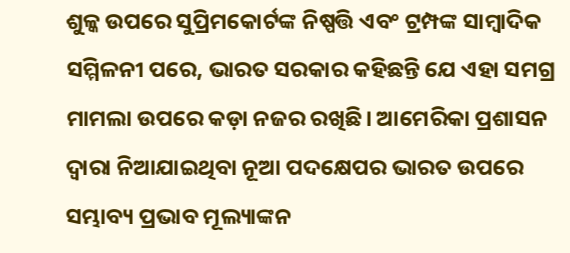ଶୁଳ୍କ ଉପରେ ସୁପ୍ରିମକୋର୍ଟଙ୍କ ନିଷ୍ପତ୍ତି ଏବଂ ଟ୍ରମ୍ପଙ୍କ ସାମ୍ବାଦିକ ସମ୍ମିଳନୀ ପରେ, ଭାରତ ସରକାର କହିଛନ୍ତି ଯେ ଏହା ସମଗ୍ର ମାମଲା ଉପରେ କଡ଼ା ନଜର ରଖିଛି। ଆମେରିକା ପ୍ରଶାସନ ଦ୍ୱାରା ନିଆଯାଇଥିବା ନୂଆ ପଦକ୍ଷେପର ଭାରତ ଉପରେ ସମ୍ଭାବ୍ୟ ପ୍ରଭାବ ମୂଲ୍ୟାଙ୍କନ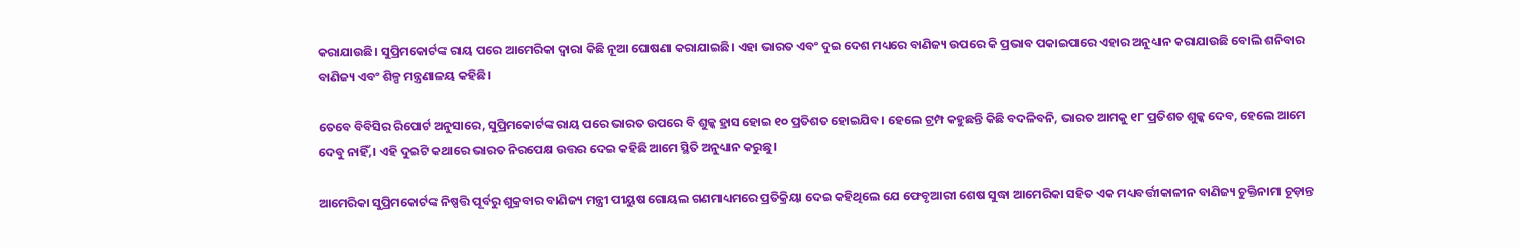କରାଯାଉଛି। ସୁପ୍ରିମକୋର୍ଟଙ୍କ ରାୟ ପରେ ଆମେରିକା ଦ୍ୱାରା କିଛି ନୂଆ ଘୋଷଣା କରାଯାଇଛି। ଏହା ଭାରତ ଏବଂ ଦୁଇ ଦେଶ ମଧ୍ୟରେ ବାଣିଜ୍ୟ ଉପରେ କି ପ୍ରଭାବ ପକାଇପାରେ ଏହାର ଅନୁଧ୍ୟାନ କରାଯାଉଛି ବୋଲି ଶନିବାର ବାଣିଜ୍ୟ ଏବଂ ଶିଳ୍ପ ମନ୍ତ୍ରଣାଳୟ କହିଛି।

ତେବେ ବିବିସିର ରିପୋର୍ଟ ଅନୁସାରେ, ସୁପ୍ରିମକୋର୍ଟଙ୍କ ରାୟ ପରେ ଭାରତ ଉପରେ ବି ଶୁଳ୍କ ହ୍ରାସ ହୋଇ ୧୦ ପ୍ରତିଶତ ହୋଇଯିବ। ହେଲେ ଟ୍ରମ୍ପ କହୁଛନ୍ତି କିଛି ବଦଳିବନି, ଭାରତ ଆମକୁ ୧୮ ପ୍ରତିଶତ ଶୁଳ୍କ ଦେବ, ହେଲେ ଆମେ ଦେବୁ ନାହିଁ,। ଏହି ଦୁଇଟି କଥାରେ ଭାରତ ନିରପେକ୍ଷ ଉତ୍ତର ଦେଇ କହିଛି ଆମେ ସ୍ଥିତି ଅନୁଧ୍ୟାନ କରୁଛୁ।

ଆମେରିକା ସୁପ୍ରିମକୋର୍ଟଙ୍କ ନିଷ୍ପତ୍ତି ପୂର୍ବରୁ ଶୁକ୍ରବାର ବାଣିଜ୍ୟ ମନ୍ତ୍ରୀ ପୀୟୁଷ ଗୋୟଲ ଗଣମାଧ୍ୟମରେ ପ୍ରତିକ୍ରିୟା ଦେଇ କହିଥିଲେ ଯେ ଫେବୃଆରୀ ଶେଷ ସୁଦ୍ଧା ଆମେରିକା ସହିତ ଏକ ମଧ୍ୟବର୍ତ୍ତୀକାଳୀନ ବାଣିଜ୍ୟ ଚୁକ୍ତିନାମା ଚୂଡ଼ାନ୍ତ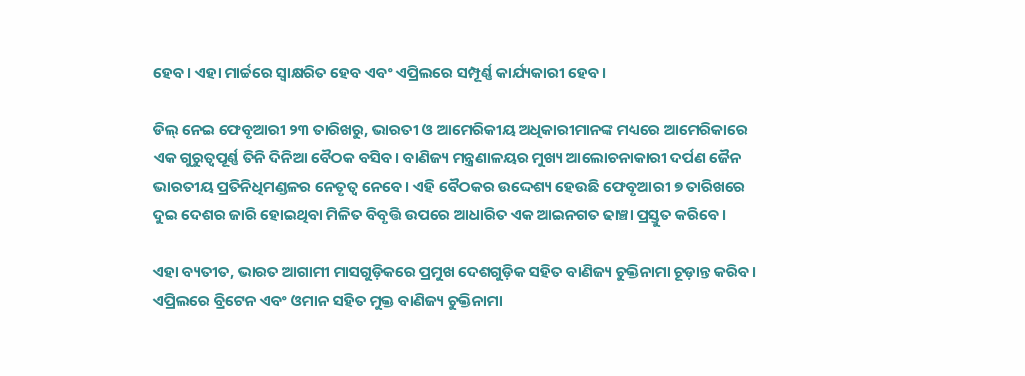ହେବ। ଏହା ମାର୍ଚ୍ଚରେ ସ୍ୱାକ୍ଷରିତ ହେବ ଏବଂ ଏପ୍ରିଲରେ ସମ୍ପୂର୍ଣ୍ଣ କାର୍ଯ୍ୟକାରୀ ହେବ।

ଡିଲ୍ ନେଇ ଫେବୃଆରୀ ୨୩ ତାରିଖରୁ, ଭାରତୀ ଓ ଆମେରିକୀୟ ଅଧିକାରୀମାନଙ୍କ ମଧ୍ୟରେ ଆମେରିକାରେ ଏକ ଗୁରୁତ୍ୱପୂର୍ଣ୍ଣ ତିନି ଦିନିଆ ବୈଠକ ବସିବ। ବାଣିଜ୍ୟ ମନ୍ତ୍ରଣାଳୟର ମୁଖ୍ୟ ଆଲୋଚନାକାରୀ ଦର୍ପଣ ଜୈନ ଭାରତୀୟ ପ୍ରତିନିଧିମଣ୍ଡଳର ନେତୃତ୍ୱ ନେବେ। ଏହି ବୈଠକର ଉଦ୍ଦେଶ୍ୟ ହେଉଛି ଫେବୃଆରୀ ୭ ତାରିଖରେ ଦୁଇ ଦେଶର ଜାରି ହୋଇଥିବା ମିଳିତ ବିବୃତ୍ତି ଉପରେ ଆଧାରିତ ଏକ ଆଇନଗତ ଢାଞ୍ଚା ପ୍ରସ୍ତୁତ କରିବେ।

ଏହା ବ୍ୟତୀତ, ଭାରତ ଆଗାମୀ ମାସଗୁଡ଼ିକରେ ପ୍ରମୁଖ ଦେଶଗୁଡ଼ିକ ସହିତ ବାଣିଜ୍ୟ ଚୁକ୍ତିନାମା ଚୂଡ଼ାନ୍ତ କରିବ। ଏପ୍ରିଲରେ ବ୍ରିଟେନ ଏବଂ ଓମାନ ସହିତ ମୁକ୍ତ ବାଣିଜ୍ୟ ଚୁକ୍ତିନାମା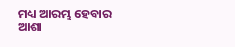ମଧ୍ୟ ଆରମ୍ଭ ହେବାର ଆଶା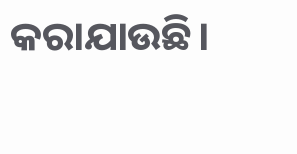କରାଯାଉଛି।